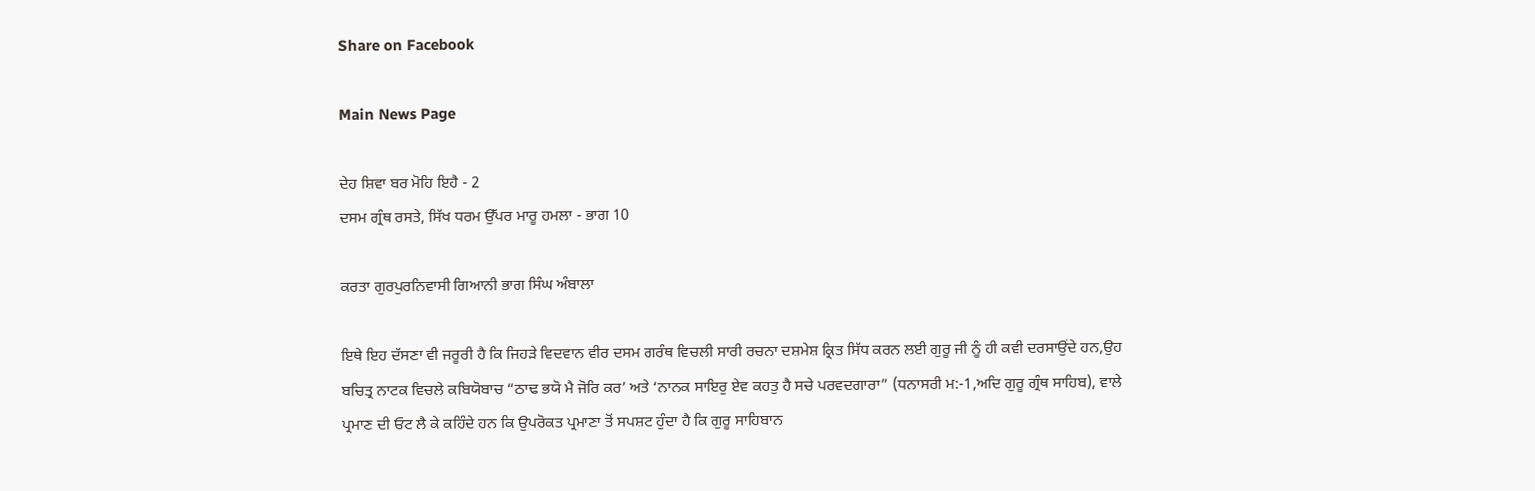Share on Facebook

Main News Page

ਦੇਹ ਸ਼ਿਵਾ ਬਰ ਮੋਹਿ ਇਹੈ - 2
ਦਸਮ ਗ੍ਰੰਥ ਰਸਤੇ, ਸਿੱਖ ਧਰਮ ਉੱਪਰ ਮਾਰੂ ਹਮਲਾ - ਭਾਗ 10

ਕਰਤਾ ਗੁਰਪੁਰਨਿਵਾਸੀ ਗਿਆਨੀ ਭਾਗ ਸਿੰਘ ਅੰਬਾਲਾ

ਇਥੇ ਇਹ ਦੱਸਣਾ ਵੀ ਜਰੂਰੀ ਹੈ ਕਿ ਜਿਹੜੇ ਵਿਦਵਾਨ ਵੀਰ ਦਸਮ ਗਰੰਥ ਵਿਚਲੀ ਸਾਰੀ ਰਚਨਾ ਦਸ਼ਮੇਸ਼ ਕ੍ਰਿਤ ਸਿੱਧ ਕਰਨ ਲਈ ਗੁਰੂ ਜੀ ਨੂੰ ਹੀ ਕਵੀ ਦਰਸਾਉਂਦੇ ਹਨ,ਉਹ ਬਚਿਤ੍ਰ ਨਾਟਕ ਵਿਚਲੇ ਕਬਿਯੋਬਾਚ “ਠਾਢ ਭਯੋ ਮੈ ਜੋਰਿ ਕਰ’ ਅਤੇ ‘ਨਾਨਕ ਸਾਇਰੁ ਏਵ ਕਹਤੁ ਹੈ ਸਚੇ ਪਰਵਦਗਾਰਾ” (ਧਨਾਸਰੀ ਮ:-1,ਅਦਿ ਗੁਰੂ ਗ੍ਰੰਥ ਸਾਹਿਬ), ਵਾਲੇ ਪ੍ਰਮਾਣ ਦੀ ਓਟ ਲੈ ਕੇ ਕਹਿੰਦੇ ਹਨ ਕਿ ਉਪਰੋਕਤ ਪ੍ਰਮਾਣਾ ਤੋਂ ਸਪਸ਼ਟ ਹੁੰਦਾ ਹੈ ਕਿ ਗੁਰੂ ਸਾਹਿਬਾਨ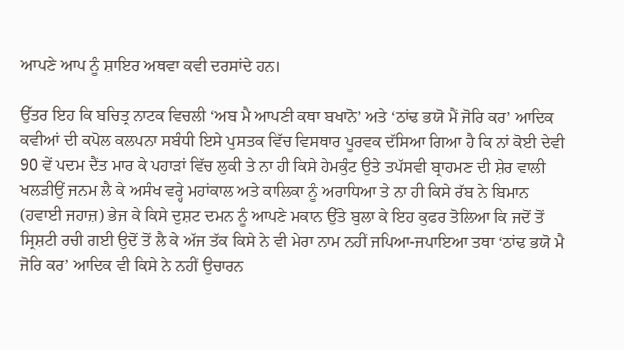ਆਪਣੇ ਆਪ ਨੂੰ ਸ਼ਾਇਰ ਅਥਵਾ ਕਵੀ ਦਰਸਾਂਦੇ ਹਨ।

ਉੱਤਰ ਇਹ ਕਿ ਬਚਿਤ੍ਰ ਨਾਟਕ ਵਿਚਲੀ ‘ਅਬ ਮੈ ਆਪਣੀ ਕਥਾ ਬਖਾਨੋ’ ਅਤੇ ‘ਠਾਂਢ ਭਯੋ ਮੈਂ ਜੋਰਿ ਕਰ’ ਆਦਿਕ ਕਵੀਆਂ ਦੀ ਕਪੋਲ ਕਲਪਨਾ ਸਬੰਧੀ ਇਸੇ ਪੁਸਤਕ ਵਿੱਚ ਵਿਸਥਾਰ ਪੂਰਵਕ ਦੱਸਿਆ ਗਿਆ ਹੈ ਕਿ ਨਾਂ ਕੋਈ ਦੇਵੀ 90 ਵੇਂ ਪਦਮ ਦੈਂਤ ਮਾਰ ਕੇ ਪਹਾੜਾਂ ਵਿੱਚ ਲੁਕੀ ਤੇ ਨਾ ਹੀ ਕਿਸੇ ਹੇਮਕੁੰਟ ਉਤੇ ਤਪੱਸਵੀ ਬ੍ਰਾਹਮਣ ਦੀ ਸ਼ੇਰ ਵਾਲੀ ਖਲੜੀਉਂ ਜਨਮ ਲੈ ਕੇ ਅਸੰਖ ਵਰ੍ਹੇ ਮਹਾਂਕਾਲ ਅਤੇ ਕਾਲਿਕਾ ਨੂੰ ਅਰਾਧਿਆ ਤੇ ਨਾ ਹੀ ਕਿਸੇ ਰੱਬ ਨੇ ਬਿਮਾਨ (ਹਵਾਈ ਜਹਾਜ਼) ਭੇਜ ਕੇ ਕਿਸੇ ਦੁਸ਼ਟ ਦਮਨ ਨੂੰ ਆਪਣੇ ਮਕਾਨ ਉੱਤੇ ਬੁਲਾ ਕੇ ਇਹ ਕੁਫਰ ਤੋਲਿਆ ਕਿ ਜਦੋਂ ਤੋਂ ਸ੍ਰਿਸ਼ਟੀ ਰਚੀ ਗਈ ਉਦੋਂ ਤੋਂ ਲੈ ਕੇ ਅੱਜ ਤੱਕ ਕਿਸੇ ਨੇ ਵੀ ਮੇਰਾ ਨਾਮ ਨਹੀਂ ਜਪਿਆ-ਜਪਾਇਆ ਤਥਾ ‘ਠਾਂਢ ਭਯੋ ਮੈ ਜੋਰਿ ਕਰ’ ਆਦਿਕ ਵੀ ਕਿਸੇ ਨੇ ਨਹੀਂ ਉਚਾਰਨ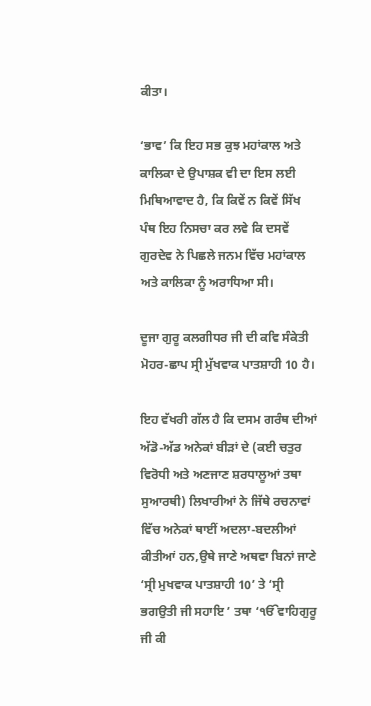ਕੀਤਾ।

‘ਭਾਵ’ ਕਿ ਇਹ ਸਭ ਕੁਝ ਮਹਾਂਕਾਲ ਅਤੇ ਕਾਲਿਕਾ ਦੇ ਉਪਾਸ਼ਕ ਵੀ ਦਾ ਇਸ ਲਈ ਮਿਥਿਆਵਾਦ ਹੈ, ਕਿ ਕਿਵੇਂ ਨ ਕਿਵੇਂ ਸਿੱਖ ਪੰਥ ਇਹ ਨਿਸਚਾ ਕਰ ਲਵੇ ਕਿ ਦਸਵੇਂ ਗੁਰਦੇਵ ਨੇ ਪਿਛਲੇ ਜਨਮ ਵਿੱਚ ਮਹਾਂਕਾਲ ਅਤੇ ਕਾਲਿਕਾ ਨੂੰ ਅਰਾਧਿਆ ਸੀ।

ਦੂਜਾ ਗੁਰੂ ਕਲਗੀਧਰ ਜੀ ਦੀ ਕਵਿ ਸੰਕੇਤੀ ਮੋਹਰ-ਛਾਪ ਸ੍ਰੀ ਮੁੱਖਵਾਕ ਪਾਤਸ਼ਾਹੀ 10 ਹੈ।

ਇਹ ਵੱਖਰੀ ਗੱਲ ਹੈ ਕਿ ਦਸਮ ਗਰੰਥ ਦੀਆਂ ਅੱਡੋ-ਅੱਡ ਅਨੇਕਾਂ ਬੀੜਾਂ ਦੇ (ਕਈ ਚਤੁਰ ਵਿਰੋਧੀ ਅਤੇ ਅਣਜਾਣ ਸ਼ਰਧਾਲੂਆਂ ਤਥਾ ਸੁਆਰਥੀ) ਲਿਖਾਰੀਆਂ ਨੇ ਜਿੱਥੇ ਰਚਨਾਵਾਂ ਵਿੱਚ ਅਨੇਕਾਂ ਥਾਈਂ ਅਦਲਾ-ਬਦਲੀਆਂ ਕੀਤੀਆਂ ਹਨ,ਉਥੇ ਜਾਣੇ ਅਥਵਾ ਬਿਨਾਂ ਜਾਣੇ ‘ਸ੍ਰੀ ਮੁਖਵਾਕ ਪਾਤਸ਼ਾਹੀ 10’ ਤੇ ‘ਸ੍ਰੀ ਭਗਉਤੀ ਜੀ ਸਹਾਇ ’ ਤਥਾ ‘ੴਵਾਹਿਗੁਰੂ ਜੀ ਕੀ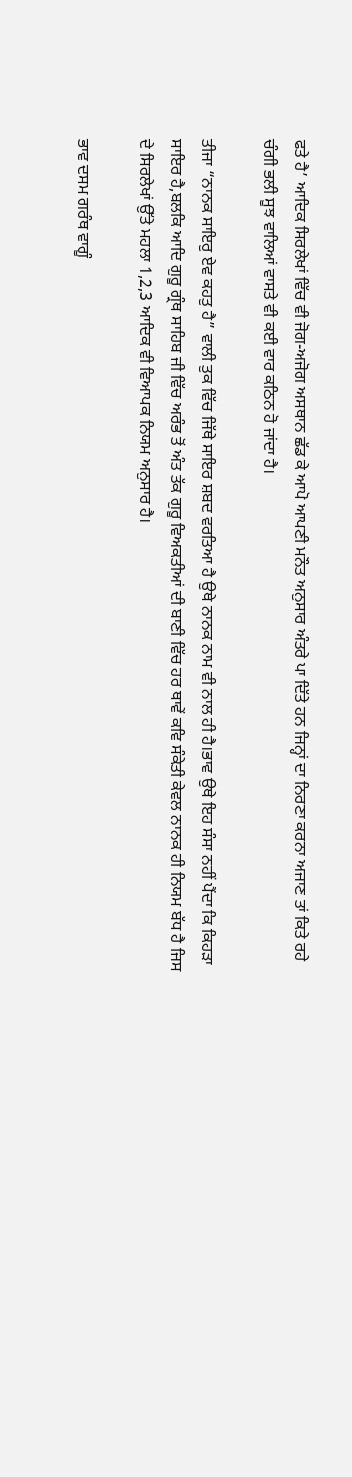ਫਤੇ ਹੈ’ ਆਦਿਕ ਸਿਰਲੇਖਾਂ ਵਿੱਚ ਵੀ ਜੋਗ-ਅਜੋਗ ਅਸਥਾਨ ਛੱਡ ਕੇ ਆਪੋ ਆਪਣੀ ਮਨੌਤ ਅਨੁਸਾਰ ਅੰਤਰੇ ਪਾ ਦਿੱਤੇ ਹਨ ਜਿਨ੍ਹਾਂ ਦਾ ਨਿਰਣਾ ਕਰਨਾ ਅਜਾਣ ਤਾਂ ਕਿਤੇ ਰਹੇ ਚੰਗੀ ਭਲੀ ਸੂਝ ਵਾਲਿਆਂ ਵਾਸਤੇ ਵੀ ਕਈ ਵਾਰ ਕਠਿਨ ਹੋ ਜਾਂਦਾ ਹੈ।

ਤੀਜਾ “ਨਾਨਕ ਸਾਇਰੁ ਏਵ ਕਹਤੁ ਹੈ” ਵਾਲੀ ਤੁਕ ਵਿੱਚ ਜਿੱਥੇ ਸਾਇਰ ਸ਼ਬਦ ਵਰਤਿਆ ਹੈ ਉਥੇ ਨਾਨਕ ਨਾਮ ਵੀ ਨਾਲ ਹੀ ਹੈ।ਭਾਵ ਉਥੇ ਇਹ ਸੰਸਾ ਨਹੀਂ ਪੈਂਦਾ ਕਿ ਕਿਹੜਾ ਸਾਇਰ ਹੈ,ਬਲਕਿ ਆਦਿ ਗੁਰੂ ਗ੍ਰੰਥ ਸਾਹਿਬ ਜੀ ਵਿੱਚ ਅਰੰਭ ਤੋਂ ਅੰਤ ਤੱਕ ਗੁਰੂ ਵਿਅਕਤੀਆਂ ਦੀ ਬਾਣੀ ਵਿੱਚ ਹਰ ਥਾਵੇਂ ਕਵਿ ਸੰਕੇਤੀ ਕੇਵਲ ਨਾਨਕ ਹੀ ਨਿਯਮ ਬੱਧ ਹੈ ਜਿਸ ਦੇ ਸਿਰਲੇਖਾਂ ਉੱਤੇ ਮਹਲਾ 1,2,3 ਆਦਿਕ ਵੀ ਵਿਆਪਕ ਨਿਯਮ ਅਨੁਸਾਰ ਹੈ।

ਭਾਵ ਦਸਮ ਗਰੰਥ ਵਾਗੂੰ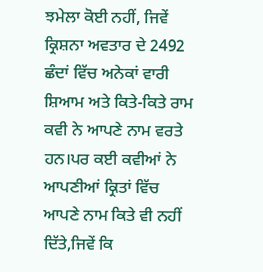ਝਮੇਲਾ ਕੋਈ ਨਹੀਂ, ਜਿਵੇਂ ਕ੍ਰਿਸ਼ਨਾ ਅਵਤਾਰ ਦੇ 2492 ਛੰਦਾਂ ਵਿੱਚ ਅਨੇਕਾਂ ਵਾਰੀ ਸ਼ਿਆਮ ਅਤੇ ਕਿਤੇ-ਕਿਤੇ ਰਾਮ ਕਵੀ ਨੇ ਆਪਣੇ ਨਾਮ ਵਰਤੇ ਹਨ।ਪਰ ਕਈ ਕਵੀਆਂ ਨੇ ਆਪਣੀਆਂ ਕ੍ਰਿਤਾਂ ਵਿੱਚ ਆਪਣੇ ਨਾਮ ਕਿਤੇ ਵੀ ਨਹੀਂ ਦਿੱਤੇ,ਜਿਵੇਂ ਕਿ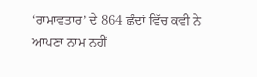‘ਰਾਮਾਵਤਾਰ’ ਦੇ 864 ਛੰਦਾਂ ਵਿੱਚ ਕਵੀ ਨੇ ਆਪਣਾ ਨਾਮ ਨਹੀਂ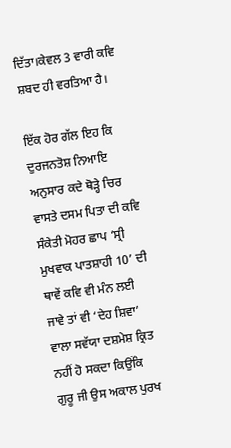ਦਿੱਤਾ।ਕੇਵਲ 3 ਵਾਰੀ ਕਵਿ ਸ਼ਬਦ ਹੀ ਵਰਤਿਆ ਹੈ।

ਇੱਕ ਹੋਰ ਗੱਲ ਇਹ ਕਿ ਦੁਰਜਨਤੋਸ਼ ਨਿਆਇ ਅਨੁਸਾਰ ਕਦੇ ਥੋੜ੍ਹੇ ਚਿਰ ਵਾਸਤੇ ਦਸਮ ਪਿਤਾ ਦੀ ਕਵਿ ਸੰਕੇਤੀ ਮੋਹਰ ਛਾਪ ‘ਸ੍ਰੀ ਮੁਖਵਾਕ ਪਾਤਸ਼ਾਹੀ 10’ ਦੀ ਥਾਵੇਂ ਕਵਿ ਵੀ ਮੰਨ ਲਈ ਜਾਵੇ ਤਾਂ ਵੀ ‘ਦੇਹ ਸ਼ਿਵਾ’ ਵਾਲਾ ਸਵੱਯਾ ਦਸ਼ਮੇਸ਼ ਕ੍ਰਿਤ ਨਹੀਂ ਹੋ ਸਕਦਾ ਕਿਉਂਕਿ ਗੁਰੂ ਜੀ ਉਸ ਅਕਾਲ ਪੁਰਖ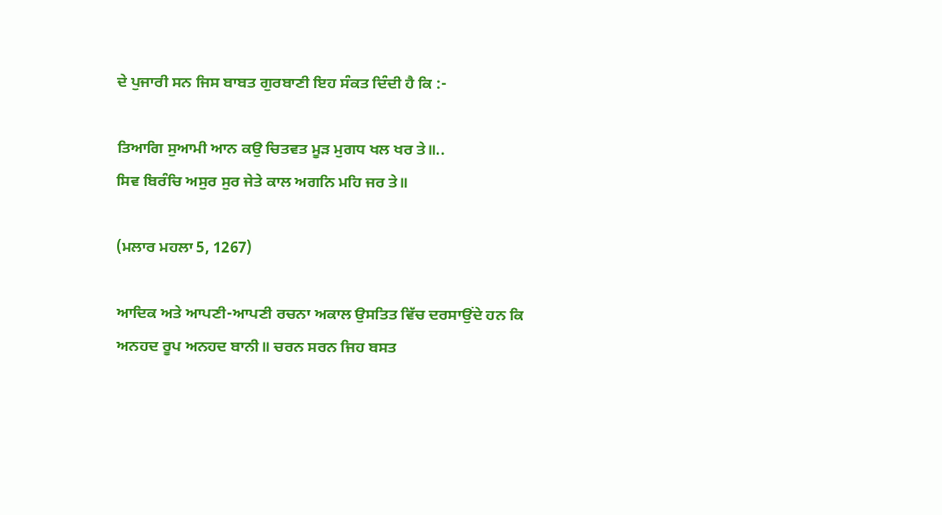ਦੇ ਪੁਜਾਰੀ ਸਨ ਜਿਸ ਬਾਬਤ ਗੁਰਬਾਣੀ ਇਹ ਸੰਕਤ ਦਿੰਦੀ ਹੈ ਕਿ :-

ਤਿਆਗਿ ਸੁਆਮੀ ਆਨ ਕਉ ਚਿਤਵਤ ਮੂੜ ਮੁਗਧ ਖਲ ਖਰ ਤੇ॥..
ਸਿਵ ਬਿਰੰਚਿ ਅਸੁਰ ਸੁਰ ਜੇਤੇ ਕਾਲ ਅਗਨਿ ਮਹਿ ਜਰ ਤੇ॥

(ਮਲਾਰ ਮਹਲਾ 5, 1267)

ਆਦਿਕ ਅਤੇ ਆਪਣੀ-ਆਪਣੀ ਰਚਨਾ ਅਕਾਲ ਉਸਤਿਤ ਵਿੱਚ ਦਰਸਾਉਂਦੇ ਹਨ ਕਿ
ਅਨਹਦ ਰੂਪ ਅਨਹਦ ਬਾਨੀ॥ ਚਰਨ ਸਰਨ ਜਿਹ ਬਸਤ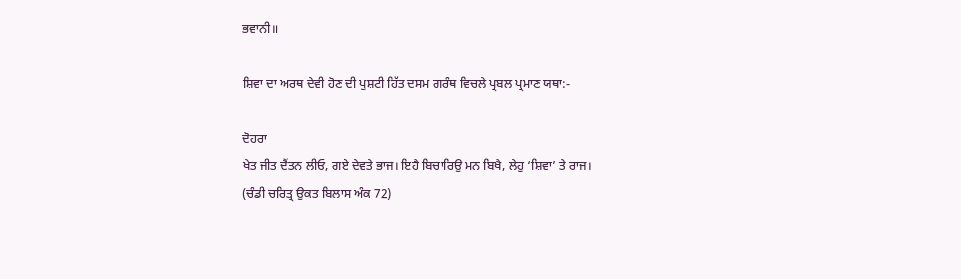ਭਵਾਨੀ॥

ਸ਼ਿਵਾ ਦਾ ਅਰਥ ਦੇਵੀ ਹੋਣ ਦੀ ਪੁਸ਼ਟੀ ਹਿੱਤ ਦਸਮ ਗਰੰਥ ਵਿਚਲੇ ਪ੍ਰਬਲ ਪ੍ਰਮਾਣ ਯਥਾ:-

ਦੋਹਰਾ
ਖੇਤ ਜੀਤ ਦੈਂਤਨ ਲੀਓ, ਗਏ ਦੇਵਤੇ ਭਾਜ। ਇਹੈ ਬਿਚਾਰਿਉ ਮਨ ਬਿਖੈ, ਲੇਹੁ ‘ਸ਼ਿਵਾ’ ਤੇ ਰਾਜ।
(ਚੰਡੀ ਚਰਿਤ੍ਰ ਉਕਤ ਬਿਲਾਸ ਅੰਕ 72)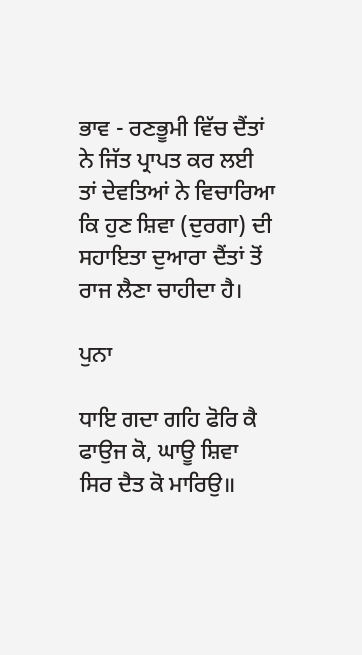ਭਾਵ - ਰਣਭੂਮੀ ਵਿੱਚ ਦੈਂਤਾਂ ਨੇ ਜਿੱਤ ਪ੍ਰਾਪਤ ਕਰ ਲਈ ਤਾਂ ਦੇਵਤਿਆਂ ਨੇ ਵਿਚਾਰਿਆ ਕਿ ਹੁਣ ਸ਼ਿਵਾ (ਦੁਰਗਾ) ਦੀ ਸਹਾਇਤਾ ਦੁਆਰਾ ਦੈਂਤਾਂ ਤੋਂ ਰਾਜ ਲੈਣਾ ਚਾਹੀਦਾ ਹੈ।

ਪੁਨਾ

ਧਾਇ ਗਦਾ ਗਹਿ ਫੋਰਿ ਕੈ ਫਾਉਜ ਕੋ, ਘਾਊ ਸ਼ਿਵਾ ਸਿਰ ਦੈਤ ਕੋ ਮਾਰਿਉ॥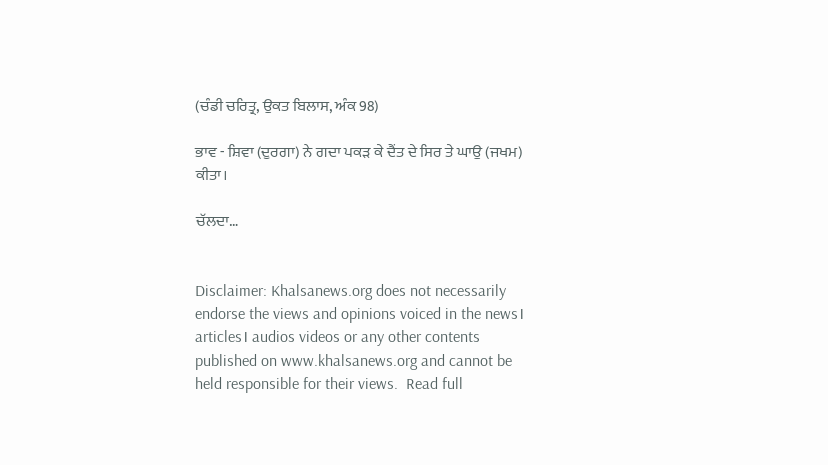(ਚੰਡੀ ਚਰਿਤ੍ਰ, ਉਕਤ ਬਿਲਾਸ, ਅੰਕ 98)

ਭਾਵ - ਸ਼ਿਵਾ (ਦੁਰਗਾ) ਨੇ ਗਦਾ ਪਕੜ ਕੇ ਦੈਂਤ ਦੇ ਸਿਰ ਤੇ ਘਾਉ (ਜਖਮ) ਕੀਤਾ।

ਚੱਲਦਾ…


Disclaimer: Khalsanews.org does not necessarily endorse the views and opinions voiced in the news। articles। audios videos or any other contents published on www.khalsanews.org and cannot be held responsible for their views.  Read full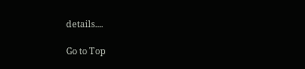details....

Go to Top